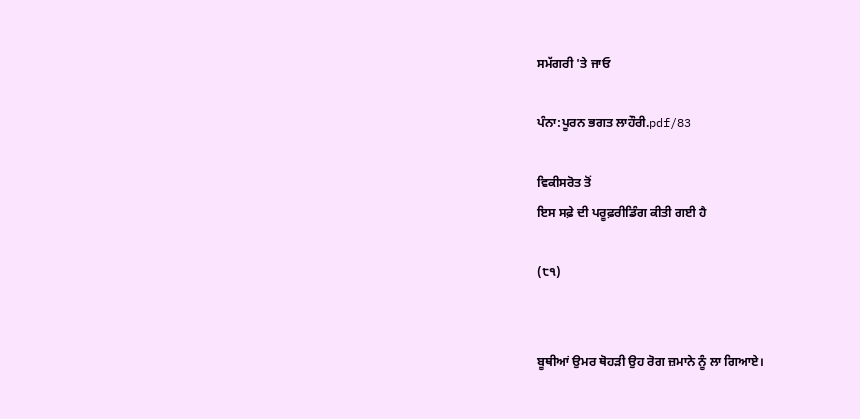ਸਮੱਗਰੀ 'ਤੇ ਜਾਓ

ਪੰਨਾ:ਪੂਰਨ ਭਗਤ ਲਾਹੌਰੀ.pdf/83

ਵਿਕੀਸਰੋਤ ਤੋਂ
ਇਸ ਸਫ਼ੇ ਦੀ ਪਰੂਫ਼ਰੀਡਿੰਗ ਕੀਤੀ ਗਈ ਹੈ

(੮੧)


ਬੂਥੀਆਂ ਉਮਰ ਥੋਹੜੀ ਉਹ ਰੋਗ ਜ਼ਮਾਨੇ ਨੂੰ ਲਾ ਗਿਆਏ।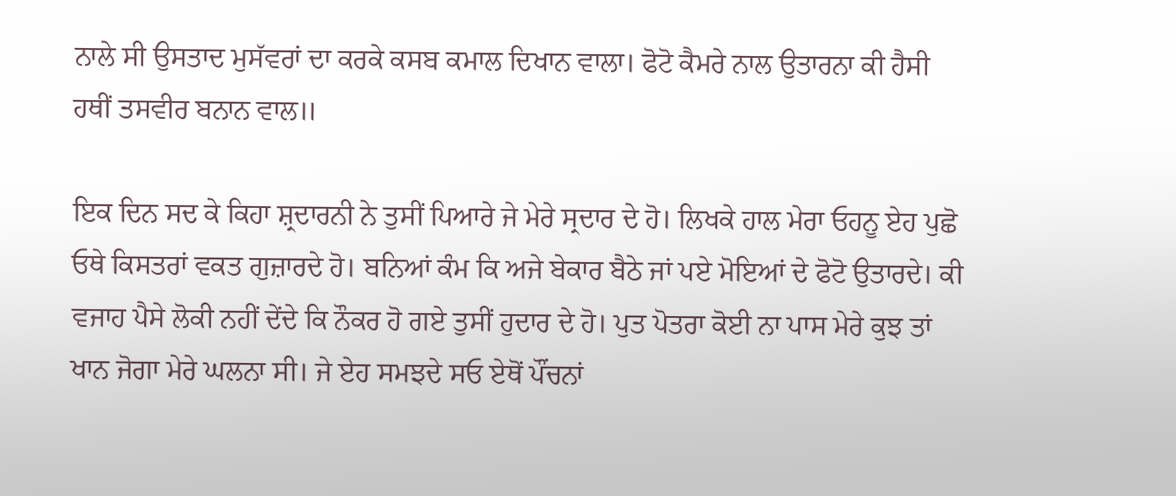ਨਾਲੇ ਸੀ ਉਸਤਾਦ ਮੁਸੱਵਰਾਂ ਦਾ ਕਰਕੇ ਕਸਬ ਕਮਾਲ ਦਿਖਾਨ ਵਾਲਾ। ਫੋਟੋ ਕੈਮਰੇ ਨਾਲ ਉਤਾਰਨਾ ਕੀ ਹੈਸੀ ਹਥੀਂ ਤਸਵੀਰ ਬਨਾਨ ਵਾਲ॥

ਇਕ ਦਿਨ ਸਦ ਕੇ ਕਿਹਾ ਸ਼੍ਰਦਾਰਨੀ ਨੇ ਤੁਸੀਂ ਪਿਆਰੇ ਜੇ ਮੇਰੇ ਸ੍ਰਦਾਰ ਦੇ ਹੋ। ਲਿਖਕੇ ਹਾਲ ਮੇਰਾ ਓਹਨੂ ਏਹ ਪੁਛੋ ਓਥੇ ਕਿਸਤਰਾਂ ਵਕਤ ਗੁਜ਼ਾਰਦੇ ਹੋ। ਬਨਿਆਂ ਕੰਮ ਕਿ ਅਜੇ ਬੇਕਾਰ ਬੈਠੇ ਜਾਂ ਪਏ ਮੋਇਆਂ ਦੇ ਫੋਟੋ ਉਤਾਰਦੇ। ਕੀ ਵਜਾਹ ਪੈਸੇ ਲੋਕੀ ਨਹੀਂ ਦੇਂਦੇ ਕਿ ਨੌਕਰ ਹੋ ਗਏ ਤੁਸੀਂ ਹੁਦਾਰ ਦੇ ਹੋ। ਪੁਤ ਪੋਤਰਾ ਕੋਈ ਨਾ ਪਾਸ ਮੇਰੇ ਕੁਝ ਤਾਂ ਖਾਨ ਜੋਗਾ ਮੇਰੇ ਘਲਨਾ ਸੀ। ਜੇ ਏਹ ਸਮਝਦੇ ਸਓ ਏਥੋਂ ਪੌਂਚਨਾਂ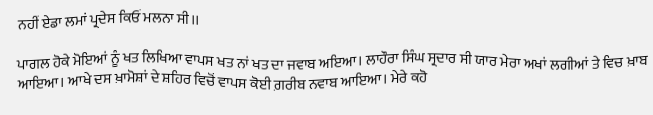ਨਹੀਂ ਏਡਾ ਲਮਾਂ ਪ੍ਰਦੇਸ ਕਿਓਂ ਮਲਨਾ ਸੀ।।

ਪਾਗਲ ਹੋਕੇ ਮੋਇਆਂ ਨੂੰ ਖਤ ਲਿਖਿਆ ਵਾਪਸ ਖਤ ਨਾਂ ਖਤ ਦਾ ਜਵਾਬ ਅਇਆ। ਲਾਹੌਰਾ ਸਿੰਘ ਸ੍ਰਦਾਰ ਸੀ ਯਾਰ ਮੇਰਾ ਅਖਾਂ ਲਗੀਆਂ ਤੇ ਵਿਚ ਖ਼ਾਬ ਆਇਆ। ਆਖੇ ਦਸ ਖ਼ਾਮੋਸ਼ਾਂ ਦੇ ਸ਼ਹਿਰ ਵਿਚੋਂ ਵਾਪਸ ਕੋਈ ਗ਼ਰੀਬ ਨਵਾਬ ਆਇਆ। ਮੇਰੇ ਕਹੋ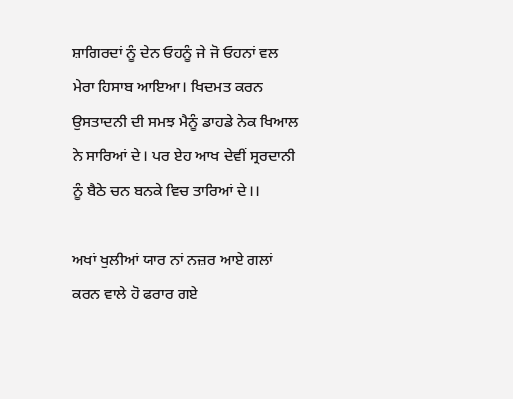ਸ਼ਾਗਿਰਦਾਂ ਨੂੰ ਦੇਨ ਓਹਨੂੰ ਜੇ ਜੋ ਓਹਨਾਂ ਵਲ ਮੇਰਾ ਹਿਸਾਬ ਆਇਆ। ਖਿਦਮਤ ਕਰਨ ਉਸਤਾਦਨੀ ਦੀ ਸਮਝ ਮੈਨੂੰ ਡਾਹਡੇ ਨੇਕ ਖਿਆਲ ਨੇ ਸਾਰਿਆਂ ਦੇ। ਪਰ ਏਹ ਆਖ ਦੇਵੀਂ ਸ੍ਰਰਦਾਨੀ ਨੂੰ ਬੈਠੇ ਚਨ ਬਨਕੇ ਵਿਚ ਤਾਰਿਆਂ ਦੇ।।

ਅਖਾਂ ਖੁਲੀਆਂ ਯਾਰ ਨਾਂ ਨਜ਼ਰ ਆਏ ਗਲਾਂ ਕਰਨ ਵਾਲੇ ਹੋ ਫਰਾਰ ਗਏ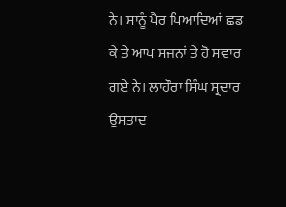ਨੇ। ਸਾਨੂੰ ਪੈਰ ਪਿਆਦਿਆਂ ਛਡ ਕੇ ਤੇ ਆਪ ਸਜਨਾਂ ਤੇ ਹੋ ਸਵਾਰ ਗਏ ਨੇ। ਲਾਹੌਰਾ ਸਿੰਘ ਸ੍ਰਦਾਰ ਉਸਤਾਦ